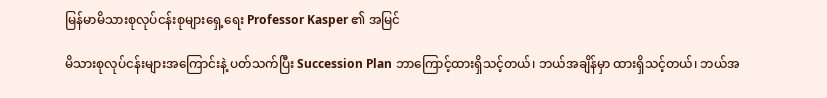မြန်မာမိသားစုလုပ်ငန်းစုများရှေ့ရေး Professor Kasper ၏ အမြင်

မိသားစုလုပ်ငန်းများအကြောင်းနဲ့ ပတ်သက်ပြီး Succession Plan ဘာကြောင့်ထားရှိသင့်တယ်၊ ဘယ်အချိန်မှာ ထားရှိသင့်တယ်၊ ဘယ်အ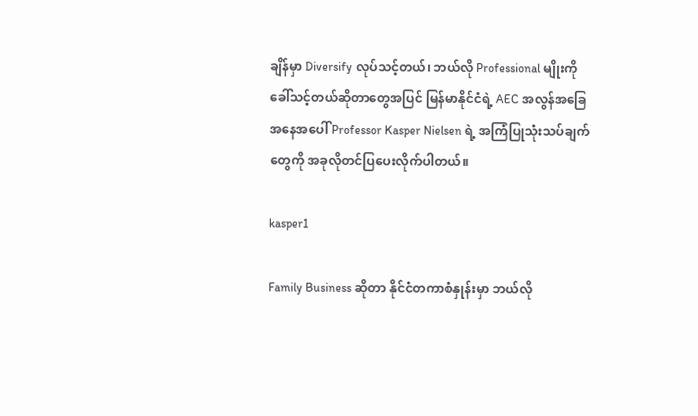ချိန်မှာ Diversify လုပ်သင့်တယ်၊ ဘယ်လို Professional မျိုးကို ခေါ်သင့်တယ်ဆိုတာတွေအပြင် မြန်မာနိုင်ငံရဲ့ AEC အလွန်အခြေအနေအပေါ် Professor Kasper Nielsen ရဲ့ အကြံပြုသုံးသပ်ချက်တွေကို အခုလိုတင်ပြပေးလိုက်ပါတယ်။

kasper1

Family Business ဆိုတာ နိုင်ငံတကာစံနှုန်းမှာ ဘယ်လို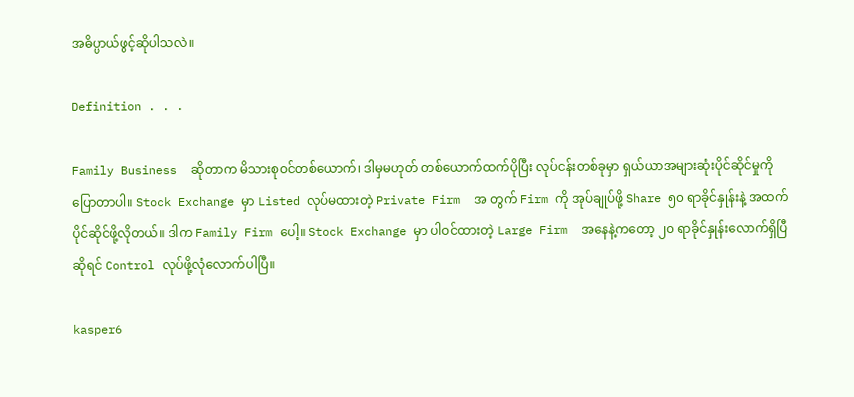အဓိပ္ပာယ်ဖွင့်ဆိုပါသလဲ။

Definition . . .

Family Business  ဆိုတာက မိသားစုဝင်တစ်ယောက်၊ ဒါမှမဟုတ် တစ်ယောက်ထက်ပိုပြီး လုပ်ငန်းတစ်ခုမှာ ရှယ်ယာအများဆုံးပိုင်ဆိုင်မှုကို ပြောတာပါ။ Stock Exchange မှာ Listed လုပ်မထားတဲ့ Private Firm  အ တွက် Firm ကို အုပ်ချုပ်ဖို့ Share ၅၀ ရာခိုင်နှုန်းနဲ့ အထက် ပိုင်ဆိုင်ဖို့လိုတယ်။ ဒါက Family Firm ပေါ့။ Stock Exchange မှာ ပါဝင်ထားတဲ့ Large Firm  အနေနဲ့ကတော့ ၂၀ ရာခိုင်နှုန်းလောက်ရှိပြီဆိုရင် Control လုပ်ဖို့လုံလောက်ပါပြီ။

kasper6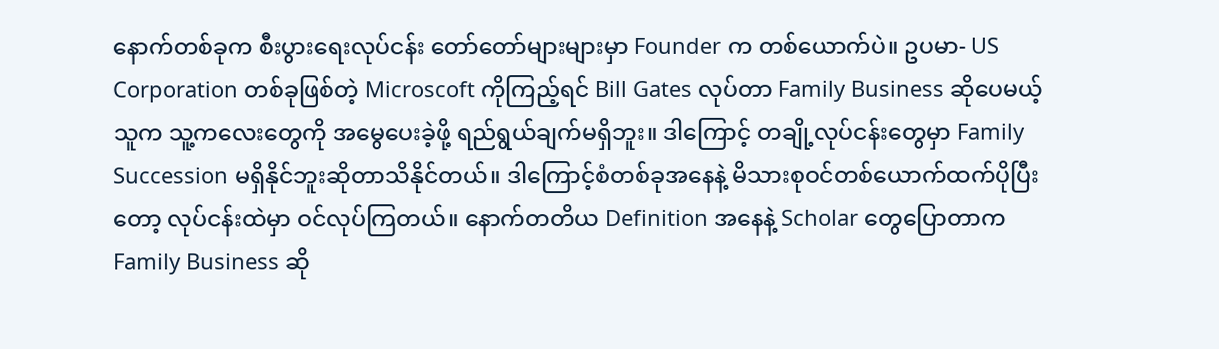နောက်တစ်ခုက စီးပွားရေးလုပ်ငန်း တော်တော်များများမှာ Founder က တစ်ယောက်ပဲ။ ဥပမာ- US Corporation တစ်ခုဖြစ်တဲ့ Microscoft ကိုကြည့်ရင် Bill Gates လုပ်တာ Family Business ဆိုပေမယ့် သူက သူ့ကလေးတွေကို အမွေပေးခဲ့ဖို့ ရည်ရွယ်ချက်မရှိဘူး။ ဒါကြောင့် တချို့လုပ်ငန်းတွေမှာ Family Succession မရှိနိုင်ဘူးဆိုတာသိနိုင်တယ်။ ဒါကြောင့်စံတစ်ခုအနေနဲ့ မိသားစုဝင်တစ်ယောက်ထက်ပိုပြီးတော့ လုပ်ငန်းထဲမှာ ဝင်လုပ်ကြတယ်။ နောက်တတိယ Definition အနေနဲ့ Scholar တွေပြောတာက Family Business ဆို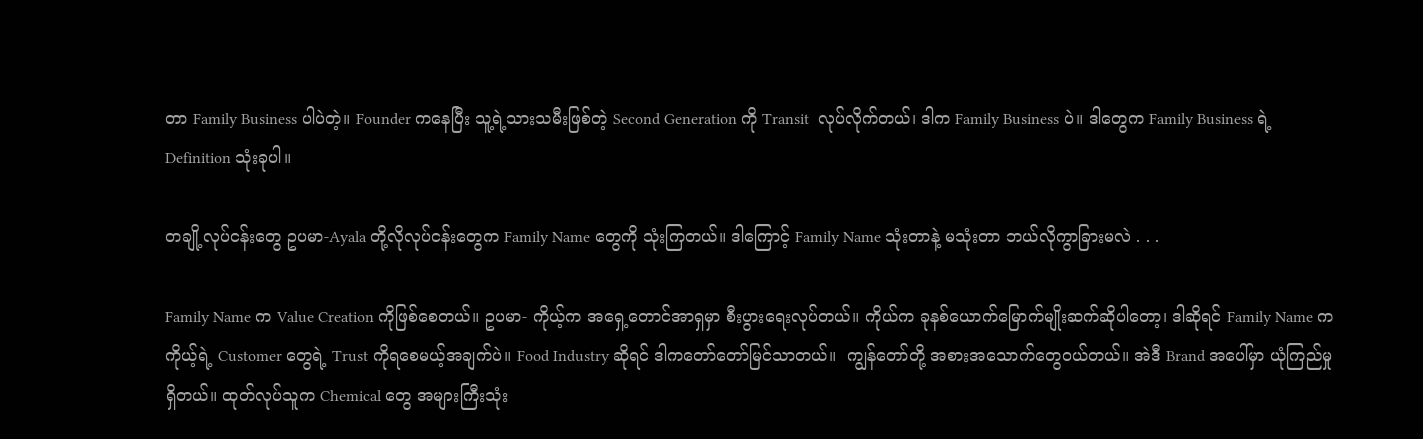တာ Family Business ပါပဲတဲ့။ Founder ကနေပြီး သူ့ရဲ့သားသမီးဖြစ်တဲ့ Second Generation ကို Transit  လုပ်လိုက်တယ်၊ ဒါက Family Business ပဲ။ ဒါတွေက Family Business ရဲ့ Definition သုံးခုပါ။

တချို့လုပ်ငန်းတွေ ဥပမာ-Ayala တို့လိုလုပ်ငန်းတွေက Family Name တွေကို သုံးကြတယ်။ ဒါကြောင့် Family Name သုံးတာနဲ့ မသုံးတာ ဘယ်လိုကွာခြားမလဲ . . .

Family Name က Value Creation ကိုဖြစ်စေတယ်။ ဥပမာ- ကိုယ့်က အရှေ့တောင်အာရှမှာ စီးပွားရေးလုပ်တယ်။ ကိုယ်က ခုနစ်ယောက်မြောက်မျိုးဆက်ဆိုပါတော့၊ ဒါဆိုရင် Family Name က ကိုယ့်ရဲ့ Customer တွေရဲ့ Trust ကိုရစေမယ့်အချက်ပဲ။ Food Industry ဆိုရင် ဒါကတော်တော်မြင်သာတယ်။  ကျွန်တော်တို့ အစားအသောက်တွေဝယ်တယ်။ အဲဒီ Brand အပေါ်မှာ ယုံကြည်မှုရှိတယ်။ ထုတ်လုပ်သူက Chemical တွေ အများကြီးသုံး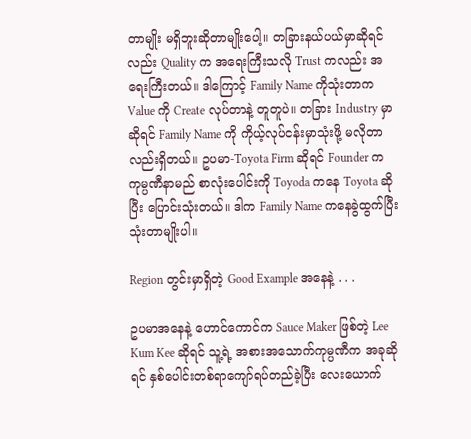တာမျိုး မရှိဘူးဆိုတာမျိုးပေါ့။ တခြားနယ်ပယ်မှာဆိုရင်လည်း Quality က အရေးကြီးသလို Trust ကလည်း အရေးကြီးတယ်။ ဒါကြောင့် Family Name ကိုသုံးတာက Value ကို Create လုပ်တာနဲ့ တူတူပဲ။ တခြား Industry မှာဆိုရင် Family Name ကို ကိုယ့်လုပ်ငန်းမှာသုံးဖို့ မလိုတာလည်းရှိတယ်။ ဥပမာ-Toyota Firm ဆိုရင် Founder က ကုမ္ပဏီနာမည် စာလုံးပေါင်းကို Toyoda ကနေ Toyota ဆိုပြီး ပြောင်းသုံးတယ်။ ဒါက Family Name ကနေခွဲထွက်ပြီး သုံးတာမျိုးပါ။

Region တွင်းမှာရှိတဲ့ Good Example အနေနဲ့ . . .

ဥပမာအနေနဲ့ ဟောင်ကောင်က Sauce Maker ဖြစ်တဲ့ Lee Kum Kee ဆိုရင် သူ့ရဲ့ အစားအသောက်ကုမ္ပဏီက အခုဆိုရင် နှစ်ပေါင်းတစ်ရာကျော်ရပ်တည်ခဲ့ပြီး လေးယောက်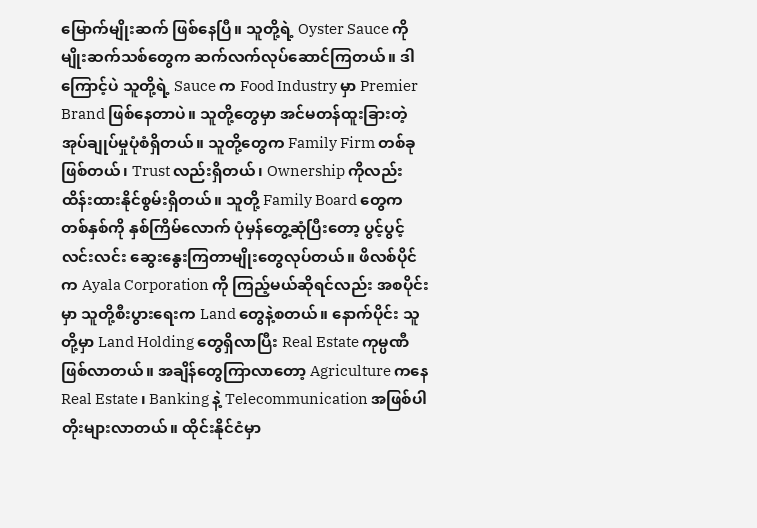မြောက်မျိုးဆက် ဖြစ်နေပြီ။ သူတို့ရဲ့ Oyster Sauce ကို မျိုးဆက်သစ်တွေက ဆက်လက်လုပ်ဆောင်ကြတယ်။ ဒါကြောင့်ပဲ သူတို့ရဲ့ Sauce က Food Industry မှာ Premier Brand ဖြစ်နေတာပဲ။ သူတို့တွေမှာ အင်မတန်ထူးခြားတဲ့ အုပ်ချုပ်မှုပုံစံရှိတယ်။ သူတို့တွေက Family Firm တစ်ခုဖြစ်တယ်၊ Trust လည်းရှိတယ်၊ Ownership ကိုလည်း ထိန်းထားနိုင်စွမ်းရှိတယ်။ သူတို့ Family Board တွေက တစ်နှစ်ကို နှစ်ကြိမ်လောက် ပုံမှန်တွေ့ဆုံပြီးတော့ ပွင့်ပွင့်လင်းလင်း ဆွေးနွေးကြတာမျိုးတွေလုပ်တယ်။ ဖိလစ်ပိုင်က Ayala Corporation ကို ကြည့်မယ်ဆိုရင်လည်း အစပိုင်းမှာ သူတို့စီးပွားရေးက Land တွေနဲ့စတယ်။ နောက်ပိုင်း သူတို့မှာ Land Holding တွေရှိလာပြီး Real Estate ကုမ္ပဏီဖြစ်လာတယ်။ အချိန်တွေကြာလာတော့ Agriculture ကနေ Real Estate ၊ Banking နဲ့ Telecommunication အဖြစ်ပါတိုးများလာတယ်။ ထိုင်းနိုင်ငံမှာ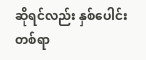ဆိုရင်လည်း နှစ်ပေါင်းတစ်ရာ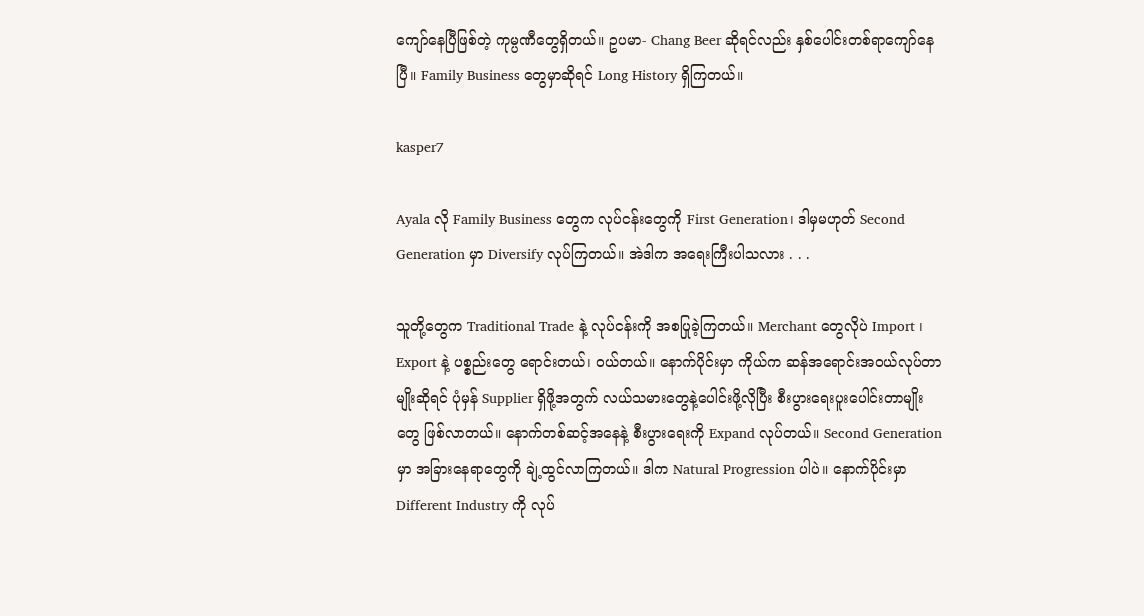ကျော်နေပြီဖြစ်တဲ့ ကုမ္ပဏီတွေရှိတယ်။ ဥပမာ- Chang Beer ဆိုရင်လည်း နှစ်ပေါင်းတစ်ရာကျော်နေပြီ။ Family Business တွေမှာဆိုရင် Long History ရှိကြတယ်။

kasper7

Ayala လို Family Business တွေက လုပ်ငန်းတွေကို First Generation၊ ဒါမှမဟုတ် Second Generation မှာ Diversify လုပ်ကြတယ်။ အဲဒါက အရေးကြီးပါသလား . . .

သူတို့တွေက Traditional Trade နဲ့ လုပ်ငန်းကို အစပြုခဲ့ကြတယ်။ Merchant တွေလိုပဲ Import ၊ Export နဲ့ ပစ္စည်းတွေ ရောင်းတယ်၊ ဝယ်တယ်။ နောက်ပိုင်းမှာ ကိုယ်က ဆန်အရောင်းအဝယ်လုပ်တာမျိုးဆိုရင် ပုံမှန် Supplier ရှိဖို့အတွက် လယ်သမားတွေနဲ့ပေါင်းဖို့လိုပြီး စီးပွားရေးပူးပေါင်းတာမျိုးတွေ ဖြစ်လာတယ်။ နောက်တစ်ဆင့်အနေနဲ့ စီးပွားရေးကို Expand လုပ်တယ်။ Second Generation မှာ အခြားနေရာတွေကို ချဲ့ထွင်လာကြတယ်။ ဒါက Natural Progression ပါပဲ။ နောက်ပိုင်းမှာ Different Industry ကို လုပ်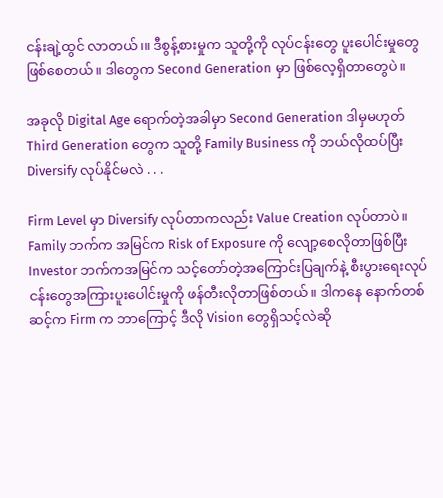ငန်းချဲ့ထွင် လာတယ်၊။ ဒီစွန့်စားမှုက သူတို့ကို လုပ်ငန်းတွေ ပူးပေါင်းမှုတွေဖြစ်စေတယ်။ ဒါတွေက Second Generation မှာ ဖြစ်လေ့ရှိတာတွေပဲ။

အခုလို Digital Age ရောက်တဲ့အခါမှာ Second Generation ဒါမှမဟုတ် Third Generation တွေက သူတို့ Family Business ကို ဘယ်လိုထပ်ပြီး Diversify လုပ်နိုင်မလဲ . . .

Firm Level မှာ Diversify လုပ်တာကလည်း Value Creation လုပ်တာပဲ။ Family ဘက်က အမြင်က Risk of Exposure ကို လျော့စေလိုတာဖြစ်ပြီး Investor ဘက်ကအမြင်က သင့်တော်တဲ့အကြောင်းပြချက်နဲ့ စီးပွားရေးလုပ်ငန်းတွေအကြားပူးပေါင်းမှုကို ဖန်တီးလိုတာဖြစ်တယ်။ ဒါကနေ နောက်တစ်ဆင့်က Firm က ဘာကြောင့် ဒီလို Vision တွေရှိသင့်လဲဆို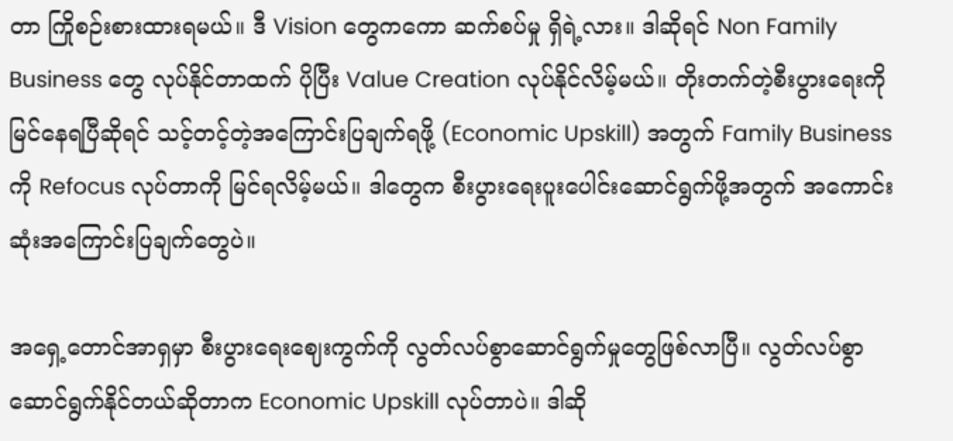တာ ကြိုစဉ်းစားထားရမယ်။ ဒီ Vision တွေကကော ဆက်စပ်မှု ရှိရဲ့လား။ ဒါဆိုရင် Non Family Business တွေ လုပ်နိုင်တာထက် ပိုပြီး Value Creation လုပ်နိုင်လိမ့်မယ်။ တိုးတက်တဲ့စီးပွားရေးကို မြင်နေရပြီဆိုရင် သင့်တင့်တဲ့အကြောင်းပြချက်ရဖို့ (Economic Upskill) အတွက် Family Business ကို Refocus လုပ်တာကို မြင်ရလိမ့်မယ်။ ဒါတွေက စီးပွားရေးပူးပေါင်းဆောင်ရွက်ဖို့အတွက် အကောင်းဆုံးအကြောင်းပြချက်တွေပဲ။

အရှေ့တောင်အာရှမှာ စီးပွားရေးဈေးကွက်ကို လွတ်လပ်စွာဆောင်ရွက်မှုတွေဖြစ်လာပြီ။ လွတ်လပ်စွာ ဆောင်ရွက်နိုင်တယ်ဆိုတာက Economic Upskill လုပ်တာပဲ။ ဒါဆို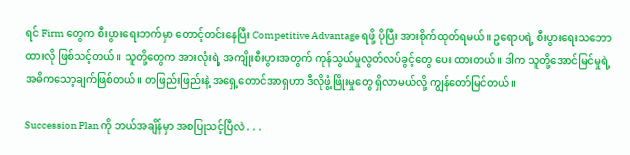ရင် Firm တွေက စီးပွားရေးဘက်မှာ တောင့်တင်းနေပြီး Competitive Advantage ရဖို့ ပိုပြီး အားစိုက်ထုတ်ရမယ်။ ဥရောပရဲ့ စီးပွားရေးသဘော ထားလို ဖြစ်သင့်တယ်။ သူတို့တွေက အားလုံးရဲ့ အကျိုးစီးပွားအတွက် ကုန်သွယ်မှုလွတ်လပ်ခွင့်တွေ ပေး ထားတယ်။ ဒါက သူတို့အောင်မြင်မှုရဲ့ အဓိကသော့ချက်ဖြစ်တယ်။ တဖြည်းဖြည်းနဲ့ အရှေ့တောင်အာရှဟာ ဒီလိုဖွံ့ဖြိုးမှုတွေ ရှိလာမယ်လို့ ကျွန်တော်မြင်တယ်။

Succession Plan ကို ဘယ်အချိန်မှာ အစပြုသင့်ပြီလဲ . . .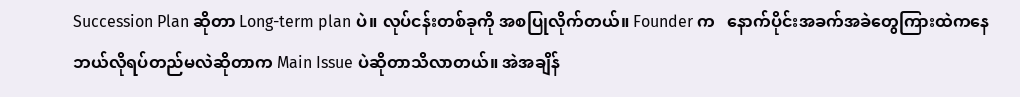Succession Plan ဆိုတာ Long-term plan ပဲ။ လုပ်ငန်းတစ်ခုကို အစပြုလိုက်တယ်။ Founder က   နောက်ပိုင်းအခက်အခဲတွေကြားထဲကနေ ဘယ်လိုရပ်တည်မလဲဆိုတာက Main Issue ပဲဆိုတာသိလာတယ်။ အဲအချိန်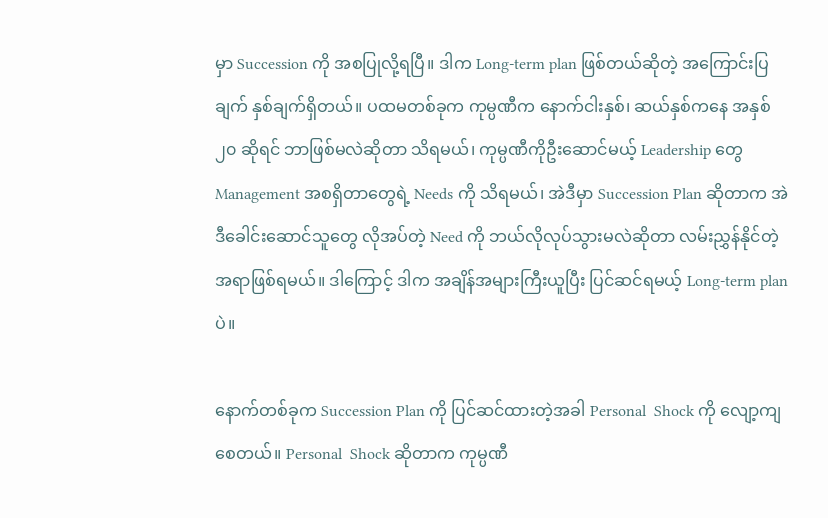မှာ Succession ကို အစပြုလို့ရပြီ။ ဒါက Long-term plan ဖြစ်တယ်ဆိုတဲ့ အကြောင်းပြချက် နှစ်ချက်ရှိတယ်။ ပထမတစ်ခုက ကုမ္ပဏီက နောက်ငါးနှစ်၊ ဆယ်နှစ်ကနေ အနှစ် ၂၀ ဆိုရင် ဘာဖြစ်မလဲဆိုတာ သိရမယ်၊ ကုမ္ပဏီကိုဦးဆောင်မယ့် Leadership တွေ Management အစရှိတာတွေရဲ့ Needs ကို သိရမယ်၊ အဲဒီမှာ Succession Plan ဆိုတာက အဲဒီခေါင်းဆောင်သူတွေ လိုအပ်တဲ့ Need ကို ဘယ်လိုလုပ်သွားမလဲဆိုတာ လမ်းညွှန်နိုင်တဲ့အရာဖြစ်ရမယ်။ ဒါကြောင့် ဒါက အချိန်အများကြီးယူပြီး ပြင်ဆင်ရမယ့် Long-term plan ပဲ။

နောက်တစ်ခုက Succession Plan ကို ပြင်ဆင်ထားတဲ့အခါ Personal  Shock ကို လျော့ကျစေတယ်။ Personal  Shock ဆိုတာက ကုမ္ပဏီ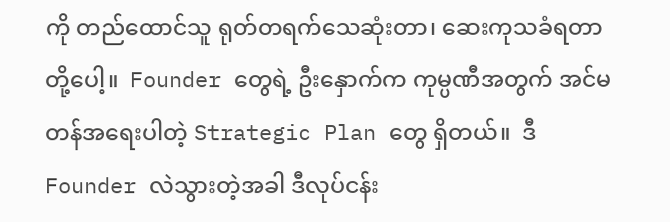ကို တည်ထောင်သူ ရုတ်တရက်သေဆုံးတာ၊ ဆေးကုသခံရတာတို့ပေါ့။  Founder တွေရဲ့ ဦးနှောက်က ကုမ္ပဏီအတွက် အင်မတန်အရေးပါတဲ့ Strategic Plan တွေ ရှိတယ်။  ဒီ Founder လဲသွားတဲ့အခါ ဒီလုပ်ငန်း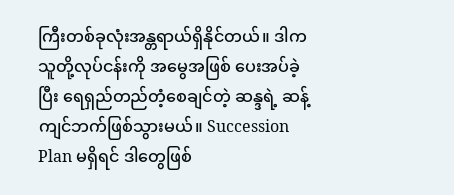ကြီးတစ်ခုလုံးအန္တရာယ်ရှိနိုင်တယ်။ ဒါကသူတို့လုပ်ငန်းကို အမွေအဖြစ် ပေးအပ်ခဲ့ပြီး ရေရှည်တည်တံ့စေချင်တဲ့ ဆန္ဒရဲ့ ဆန့်ကျင်ဘက်ဖြစ်သွားမယ်။ Succession Plan မရှိရင် ဒါတွေဖြစ်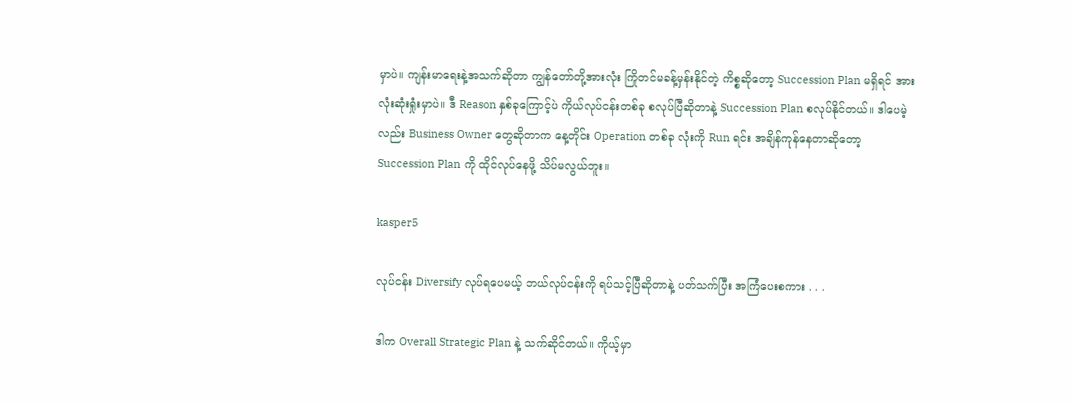မှာပဲ။ ကျန်းမာရေးနဲ့အသက်ဆိုတာ ကျွန်တော်တို့အားလုံး ကြိုတင်မခန့်မှန်းနိုင်တဲ့ ကိစ္စဆိုတော့ Succession Plan မရှိရင် အားလုံးဆုံးရှုံးမှာပဲ။ ဒီ Reason နှစ်ခုကြောင့်ပဲ ကိုယ်လုပ်ငန်းတစ်ခု စလုပ်ပြီဆိုတာနဲ့ Succession Plan စလုပ်နိုင်တယ်။ ဒါပေမဲ့လည်း Business Owner တွေဆိုတာက နေ့တိုင်း Operation တစ်ခု လုံးကို Run ရင်း အချိန်ကုန်နေတာဆိုတော့ Succession Plan ကို ထိုင်လုပ်နေဖို့ သိပ်မလွယ်ဘူး။

kasper5

လုပ်ငန်း Diversify လုပ်ရပေမယ့် ဘယ်လုပ်ငန်းကို ရပ်သင့်ပြီဆိုတာနဲ့ ပတ်သက်ပြီး အကြံပေးစကား . . .

ဒါက Overall Strategic Plan နဲ့ သက်ဆိုင်တယ်။ ကိုယ့်မှာ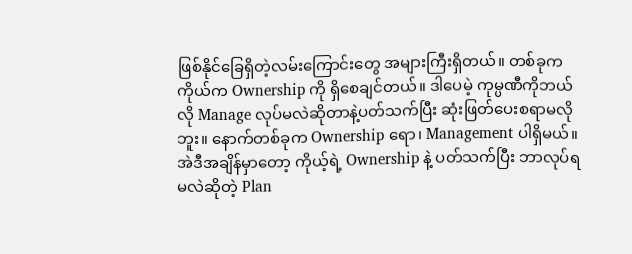ဖြစ်နိုင်ခြေရှိတဲ့လမ်းကြောင်းတွေ အများကြီးရှိတယ်။ တစ်ခုက ကိုယ်က Ownership ကို ရှိစေချင်တယ်။ ဒါပေမဲ့ ကုမ္ပဏီကိုဘယ်လို Manage လုပ်မလဲဆိုတာနဲ့ပတ်သက်ပြီး ဆုံးဖြတ်ပေးစရာမလိုဘူး။ နောက်တစ်ခုက Ownership ရော၊ Management ပါရှိမယ်။ အဲဒီအချိန်မှာတော့ ကိုယ့်ရဲ့ Ownership နဲ့ ပတ်သက်ပြီး ဘာလုပ်ရမလဲဆိုတဲ့ Plan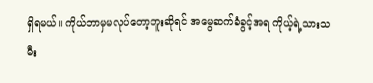ရှိရမယ်။ ကိုယ်ဘာမှမလုပ်တော့ဘူးဆိုရင် အမွေဆက်ခံခွင့်အရ ကိုယ့်ရဲ့သားသမီး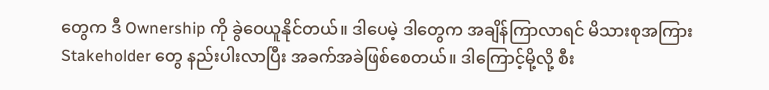တွေက ဒီ Ownership ကို ခွဲဝေယူနိုင်တယ်။ ဒါပေမဲ့ ဒါတွေက အချိန်ကြာလာရင် မိသားစုအကြား Stakeholder တွေ နည်းပါးလာပြီး အခက်အခဲဖြစ်စေတယ်။ ဒါကြောင့်မို့လို့ စီး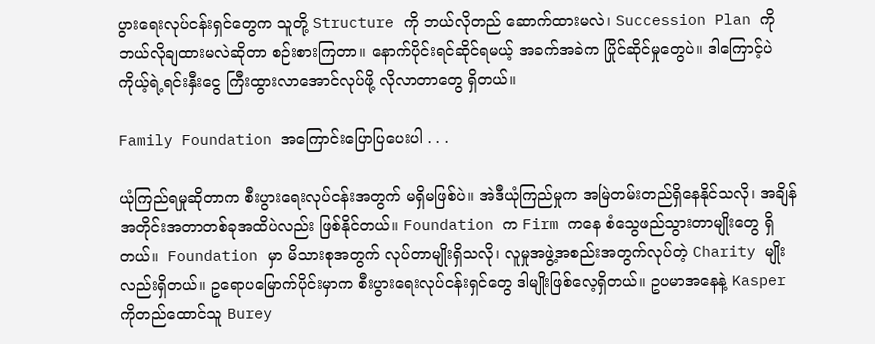ပွားရေးလုပ်ငန်းရှင်တွေက သူတို့ Structure ကို ဘယ်လိုတည် ဆောက်ထားမလဲ၊ Succession Plan ကို ဘယ်လိုချထားမလဲဆိုတာ စဉ်းစားကြတာ။ နောက်ပိုင်းရင်ဆိုင်ရမယ့် အခက်အခဲက ပြိုင်ဆိုင်မှုတွေပဲ။ ဒါကြောင့်ပဲ ကိုယ့်ရဲ့ရင်းနှီးငွေ ကြီးထွားလာအောင်လုပ်ဖို့ လိုလာတာတွေ ရှိတယ်။

Family Foundation အကြောင်းပြောပြပေးပါ . . .

ယုံကြည်ရမှုဆိုတာက စီးပွားရေးလုပ်ငန်းအတွက် မရှိမဖြစ်ပဲ။ အဲဒီယုံကြည်မှုက အမြဲတမ်းတည်ရှိနေနိုင်သလို၊ အချိန်အတိုင်းအတာတစ်ခုအထိပဲလည်း ဖြစ်နိုင်တယ်။ Foundation က Firm ကနေ စံသွေဖည်သွားတာမျိုးတွေ ရှိတယ်။  Foundation မှာ မိသားစုအတွက် လုပ်တာမျိုးရှိသလို၊ လူမှုအဖွဲ့အစည်းအတွက်လုပ်တဲ့ Charity မျိုးလည်းရှိတယ်။ ဥရောပမြောက်ပိုင်းမှာက စီးပွားရေးလုပ်ငန်းရှင်တွေ ဒါမျိုးဖြစ်လေ့ရှိတယ်။ ဥပမာအနေနဲ့ Kasper ကိုတည်ထောင်သူ Burey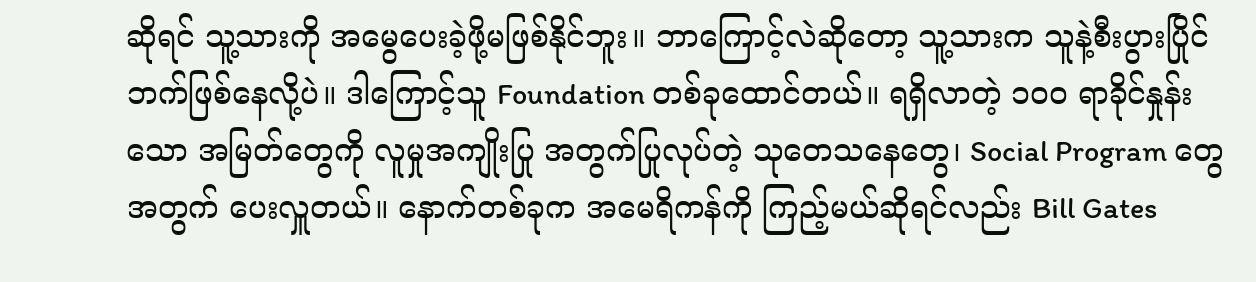ဆိုရင် သူ့သားကို အမွေပေးခဲ့ဖို့မဖြစ်နိုင်ဘူး။ ဘာကြောင့်လဲဆိုတော့ သူ့သားက သူနဲ့စီးပွားပြိုင်ဘက်ဖြစ်နေလို့ပဲ။ ဒါကြောင့်သူ Foundation တစ်ခုထောင်တယ်။ ရရှိလာတဲ့ ၁၀၀ ရာခိုင်နှုန်းသော အမြတ်တွေကို လူမှုအကျိုးပြု အတွက်ပြုလုပ်တဲ့ သုတေသနေတွေ၊ Social Program တွေအတွက် ပေးလှူတယ်။ နောက်တစ်ခုက အမေရိကန်ကို ကြည့်မယ်ဆိုရင်လည်း Bill Gates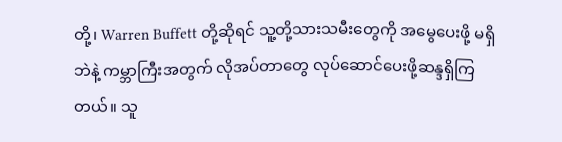တို့၊ Warren Buffett တို့ဆိုရင် သူ့တို့သားသမီးတွေကို အမွေပေးဖို့ မရှိဘဲနဲ့ ကမ္ဘာကြီးအတွက် လိုအပ်တာတွေ လုပ်ဆောင်ပေးဖို့ဆန္ဒရှိကြတယ်။ သူ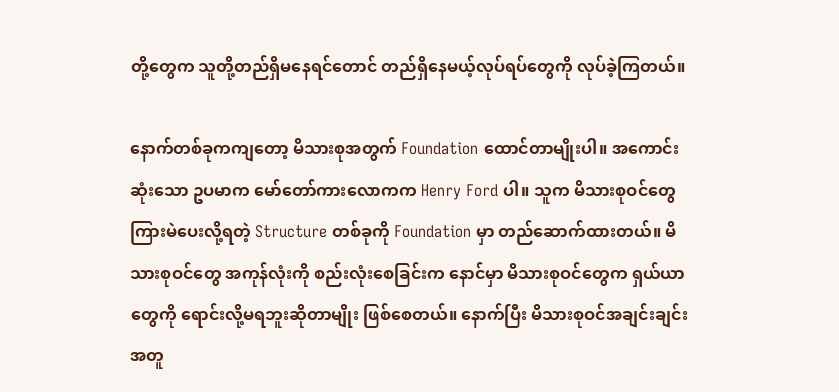တို့တွေက သူတို့တည်ရှိမနေရင်တောင် တည်ရှိနေမယ့်လုပ်ရပ်တွေကို လုပ်ခဲ့ကြတယ်။

နောက်တစ်ခုကကျတော့ မိသားစုအတွက် Foundation ထောင်တာမျိုးပါ။ အကောင်းဆုံးသော ဥပမာက မော်တော်ကားလောကက Henry Ford ပါ။ သူက မိသားစုဝင်တွေ ကြားမဲပေးလို့ရတဲ့ Structure တစ်ခုကို Foundation မှာ တည်ဆောက်ထားတယ်။ မိသားစုဝင်တွေ အကုန်လုံးကို စည်းလုံးစေခြင်းက နောင်မှာ မိသားစုဝင်တွေက ရှယ်ယာတွေကို ရောင်းလို့မရဘူးဆိုတာမျိုး ဖြစ်စေတယ်။ နောက်ပြီး မိသားစုဝင်အချင်းချင်း အတူ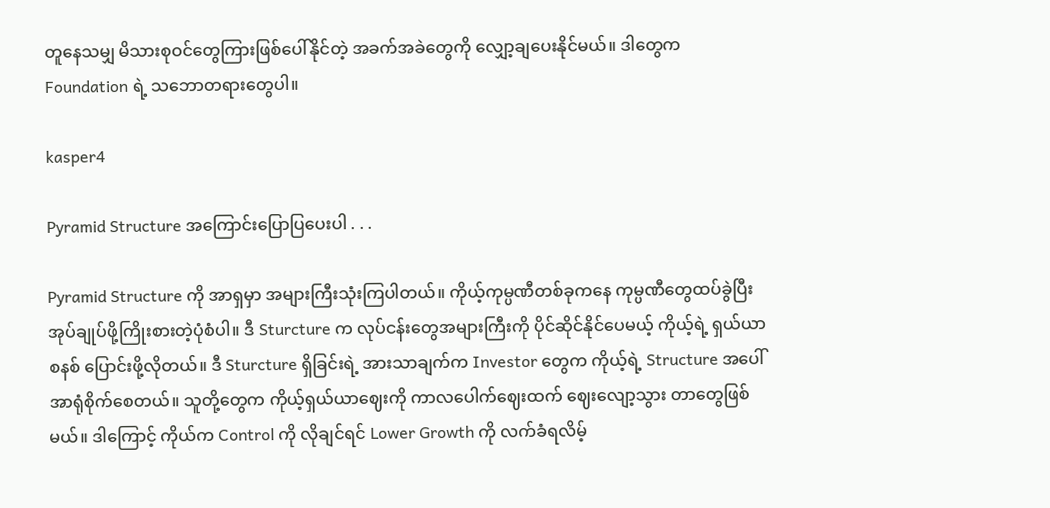တူနေသမျှ မိသားစုဝင်တွေကြားဖြစ်ပေါ်နိုင်တဲ့ အခက်အခဲတွေကို လျှော့ချပေးနိုင်မယ်။ ဒါတွေက Foundation ရဲ့ သဘောတရားတွေပါ။

kasper4

Pyramid Structure အကြောင်းပြောပြပေးပါ . . .

Pyramid Structure ကို အာရှမှာ အများကြီးသုံးကြပါတယ်။ ကိုယ့်ကုမ္ပဏီတစ်ခုကနေ ကုမ္ပဏီတွေထပ်ခွဲပြီး အုပ်ချုပ်ဖို့ကြိုးစားတဲ့ပုံစံပါ။ ဒီ Sturcture က လုပ်ငန်းတွေအများကြီးကို ပိုင်ဆိုင်နိုင်ပေမယ့် ကိုယ့်ရဲ့ ရှယ်ယာစနစ် ပြောင်းဖို့လိုတယ်။ ဒီ Sturcture ရှိခြင်းရဲ့ အားသာချက်က Investor တွေက ကိုယ့်ရဲ့ Structure အပေါ် အာရုံစိုက်စေတယ်။ သူတို့တွေက ကိုယ့်ရှယ်ယာဈေးကို ကာလပေါက်ဈေးထက် ဈေးလျော့သွား တာတွေဖြစ်မယ်။ ဒါကြောင့် ကိုယ်က Control ကို လိုချင်ရင် Lower Growth ကို လက်ခံရလိမ့်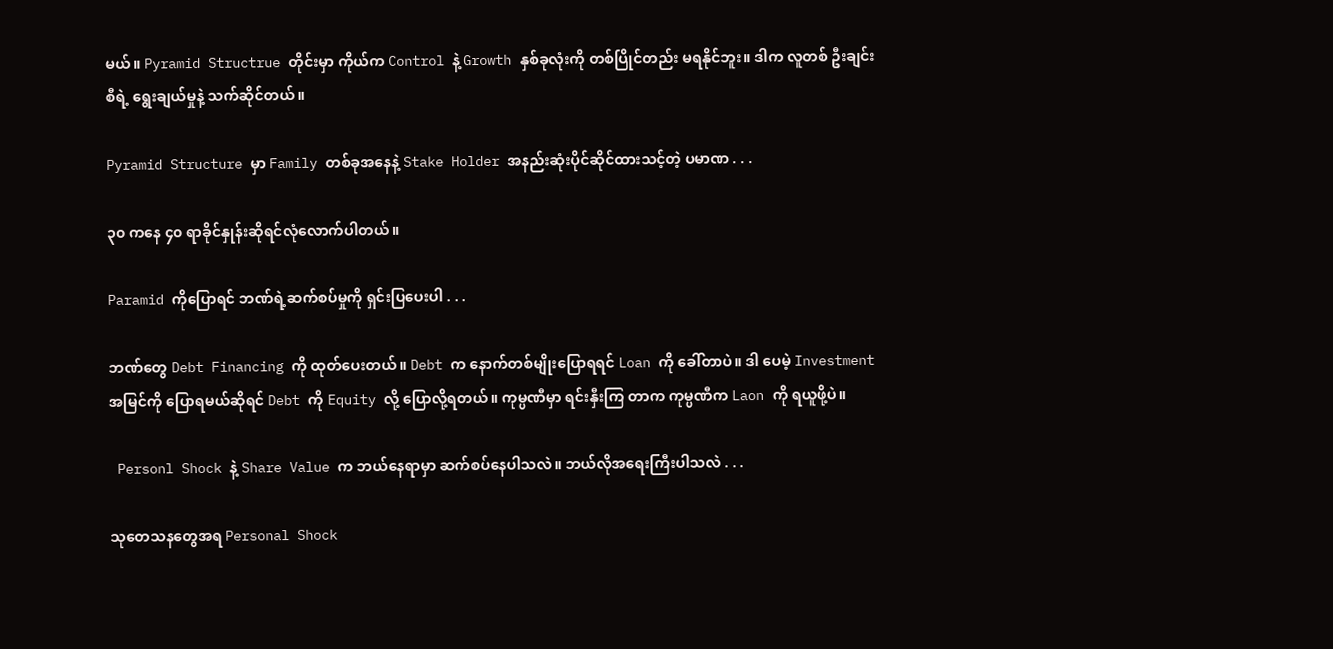မယ်။ Pyramid Structrue တိုင်းမှာ ကိုယ်က Control နဲ့ Growth နှစ်ခုလုံးကို တစ်ပြိုင်တည်း မရနိုင်ဘူး။ ဒါက လူတစ် ဦးချင်းစီရဲ့ ရွေးချယ်မှုနဲ့ သက်ဆိုင်တယ်။

Pyramid Structure မှာ Family တစ်ခုအနေနဲ့ Stake Holder အနည်းဆုံးပိုင်ဆိုင်ထားသင့်တဲ့ ပမာဏ . . .

၃၀ ကနေ ၄၀ ရာခိုင်နှုန်းဆိုရင်လုံလောက်ပါတယ်။

Paramid ကိုပြောရင် ဘဏ်ရဲ့ဆက်စပ်မှုကို ရှင်းပြပေးပါ . . .

ဘဏ်တွေ Debt Financing ကို ထုတ်ပေးတယ်။ Debt က နောက်တစ်မျိုးပြောရရင် Loan ကို ခေါ်တာပဲ။ ဒါ ပေမဲ့ Investment အမြင်ကို ပြောရမယ်ဆိုရင် Debt ကို Equity လို့ ပြောလို့ရတယ်။ ကုမ္ပဏီမှာ ရင်းနှီးကြ တာက ကုမ္ပဏီက Laon ကို ရယူဖို့ပဲ။

 Personl Shock နဲ့ Share Value က ဘယ်နေရာမှာ ဆက်စပ်နေပါသလဲ။ ဘယ်လိုအရေးကြီးပါသလဲ . . .

သုတေသနတွေအရ Personal Shock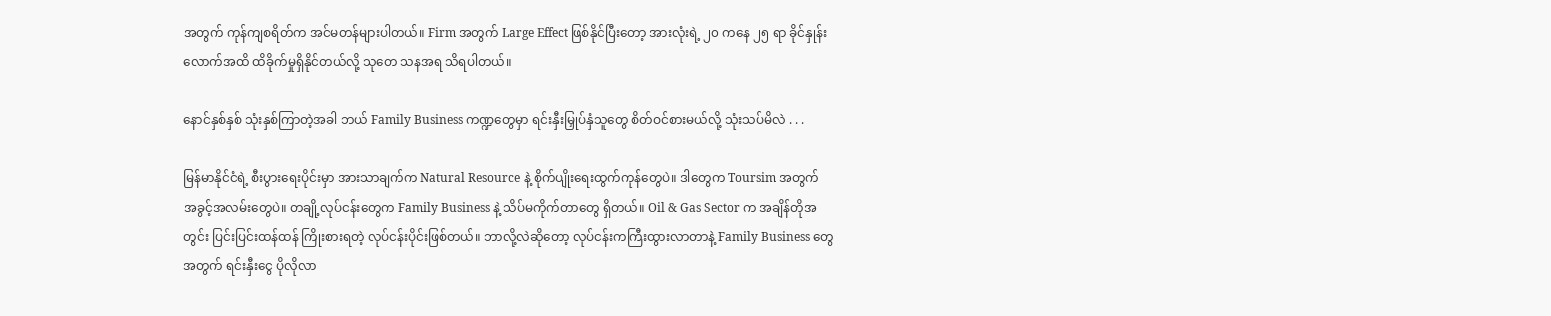အတွက် ကုန်ကျစရိတ်က အင်မတန်များပါတယ်။ Firm အတွက် Large Effect ဖြစ်နိုင်ပြီးတော့ အားလုံးရဲ့ ၂၀ ကနေ ၂၅ ရာ ခိုင်နှုန်းလောက်အထိ ထိခိုက်မှုရှိနိုင်တယ်လို့ သုတေ သနအရ သိရပါတယ်။

နောင်နှစ်နှစ် သုံးနှစ်ကြာတဲ့အခါ ဘယ် Family Business ကဏ္ဍတွေမှာ ရင်းနှီးမြှုပ်နှံသူတွေ စိတ်ဝင်စားမယ်လို့ သုံးသပ်မိလဲ . . .

မြန်မာနိုင်ငံရဲ့ စီးပွားရေးပိုင်းမှာ အားသာချက်က Natural Resource နဲ့ စိုက်ပျိုးရေးထွက်ကုန်တွေပဲ။ ဒါတွေက Toursim အတွက် အခွင့်အလမ်းတွေပဲ။ တချို့လုပ်ငန်းတွေက Family Business နဲ့ သိပ်မကိုက်တာတွေ ရှိတယ်။ Oil & Gas Sector က အချိန်တိုအတွင်း ပြင်းပြင်းထန်ထန် ကြိုးစားရတဲ့ လုပ်ငန်းပိုင်းဖြစ်တယ်။ ဘာလို့လဲဆိုတော့ လုပ်ငန်းကကြီးထွားလာတာနဲ့ Family Business တွေအတွက် ရင်းနှီးငွေ ပိုလိုလာ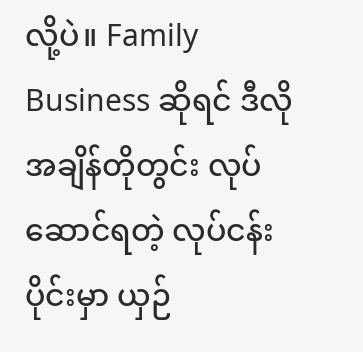လို့ပဲ။ Family Business ဆိုရင် ဒီလိုအချိန်တိုတွင်း လုပ်ဆောင်ရတဲ့ လုပ်ငန်းပိုင်းမှာ ယှဉ်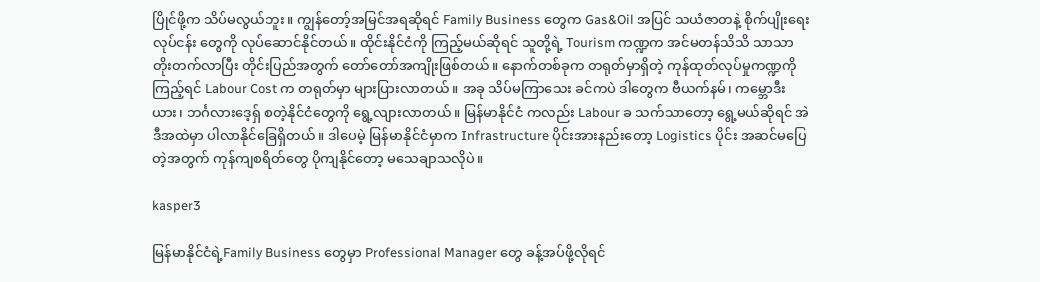ပြိုင်ဖို့က သိပ်မလွယ်ဘူး။ ကျွန်တော့်အမြင်အရဆိုရင် Family Business တွေက Gas&Oil အပြင် သယံဇာတနဲ့ စိုက်ပျိုးရေးလုပ်ငန်း တွေကို လုပ်ဆောင်နိုင်တယ်။ ထိုင်းနိုင်ငံကို ကြည့်မယ်ဆိုရင် သူတို့ရဲ့ Tourism ကဏ္ဍက အင်မတန်သိသိ သာသာတိုးတက်လာပြီး တိုင်းပြည်အတွက် တော်တော်အကျိုးဖြစ်တယ်။ နောက်တစ်ခုက တရုတ်မှာရှိတဲ့ ကုန်ထုတ်လုပ်မှုကဏ္ဍကိုကြည့်ရင် Labour Cost က တရုတ်မှာ များပြားလာတယ်။ အခု သိပ်မကြာသေး ခင်ကပဲ ဒါတွေက ဗီယက်နမ်၊ ကမ္ဘောဒီးယား၊ ဘင်္ဂလားဒေ့ရှ် စတဲ့နိုင်ငံတွေကို ရွေ့လျားလာတယ်။ မြန်မာနိုင်ငံ ကလည်း Labour ခ သက်သာတော့ ရွေ့မယ်ဆိုရင် အဲဒီအထဲမှာ ပါလာနိုင်ခြေရှိတယ်။ ဒါပေမဲ့ မြန်မာနိုင်ငံမှာက Infrastructure ပိုင်းအားနည်းတော့ Logistics ပိုင်း အဆင်မပြေတဲ့အတွက် ကုန်ကျစရိတ်တွေ ပိုကျနိုင်တော့ မသေချာသလိုပဲ။

kasper3

မြန်မာနိုင်ငံရဲ့Family Business တွေမှာ Professional Manager တွေ ခန့်အပ်ဖို့လိုရင်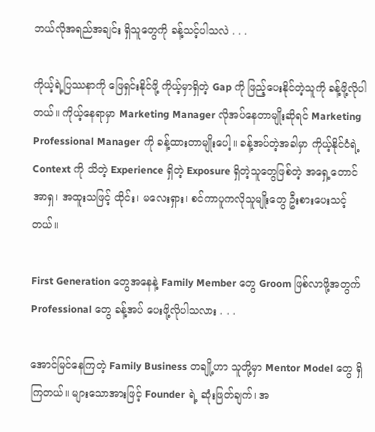ဘယ်လိုအရည်အချင်း ရှိသူတွေကို ခန့်သင့်ပါသလဲ . . .

ကိုယ့်ရဲ့ပြဿနာကို ဖြေရှင်းနိုင်ဖို့ ကိုယ့်မှာရှိတဲ့ Gap ကို ဖြည့်ပေးနိုင်တဲ့သူကို ခန့်ဖို့လိုပါတယ်။ ကိုယ့်နေရာမှာ Marketing Manager လိုအပ်နေတာမျိုးဆိုရင် Marketing Professional Manager ကို ခန့်ထားတာမျိုးပေါ့။ ခန့်အပ်တဲ့အခါမှာ ကိုယ့်နိုင်ငံရဲ့ Context ကို သိတဲ့ Experience ရှိတဲ့ Exposure ရှိတဲ့သူတွေဖြစ်တဲ့ အရှေ့တောင်အာရှ၊ အထူးသဖြင့် ထိုင်း၊ မလေးရှား၊ စင်ကာပူကလိုသူမျိုးတွေ ဦးစားပေးသင့်တယ်။

First Generation တွေအနေနဲ့ Family Member တွေ Groom ဖြစ်လာဖို့အတွက် Professional တွေ ခန့်အပ် ပေးဖို့လိုပါသလား . . .

အောင်မြင်နေကြတဲ့ Family Business တချို့ဟာ သူတို့မှာ Mentor Model တွေ ရှိကြတယ်။ များသောအားဖြင့် Founder ရဲ့ ဆုံးဖြတ်ချက်၊ အ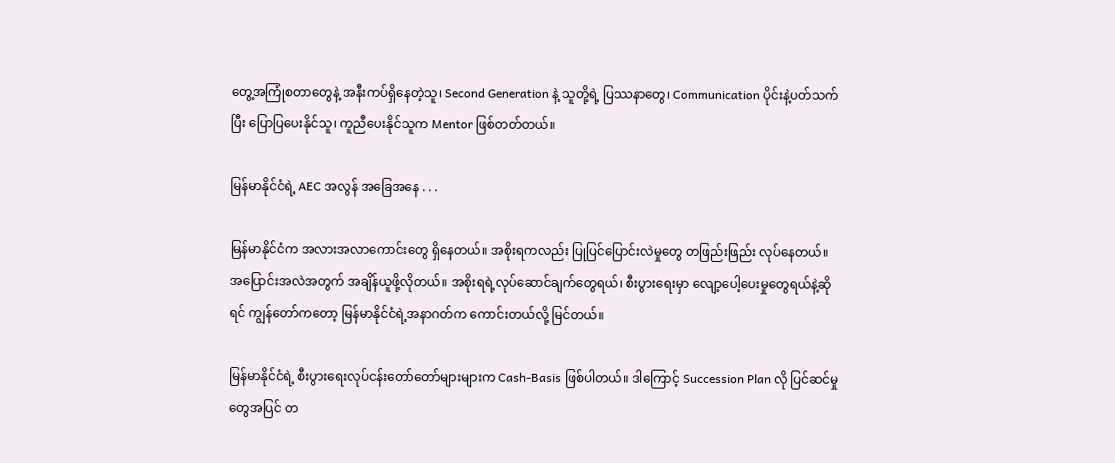တွေ့အကြုံစတာတွေနဲ့ အနီးကပ်ရှိနေတဲ့သူ၊ Second Generation နဲ့ သူတို့ရဲ့ ပြဿနာတွေ၊ Communication ပိုင်းနဲ့ပတ်သက်ပြီး ပြောပြပေးနိုင်သူ၊ ကူညီပေးနိုင်သူက Mentor ဖြစ်တတ်တယ်။

မြန်မာနိုင်ငံရဲ့ AEC အလွန် အခြေအနေ . . .

မြန်မာနိုင်ငံက အလားအလာကောင်းတွေ ရှိနေတယ်။ အစိုးရကလည်း ပြုပြင်ပြောင်းလဲမှုတွေ တဖြည်းဖြည်း လုပ်နေတယ်။ အပြောင်းအလဲအတွက် အချိန်ယူဖို့လိုတယ်။ အစိုးရရဲ့လုပ်ဆောင်ချက်တွေရယ်၊ စီးပွားရေးမှာ လျော့ပေါ့ပေးမှုတွေရယ်နဲ့ဆိုရင် ကျွန်တော်ကတော့ မြန်မာနိုင်ငံရဲ့အနာဂတ်က ကောင်းတယ်လို့ မြင်တယ်။

မြန်မာနိုင်ငံရဲ့ စီးပွားရေးလုပ်ငန်းတော်တော်များများက Cash-Basis ဖြစ်ပါတယ်။ ဒါကြောင့် Succession Plan လို ပြင်ဆင်မှုတွေအပြင် တ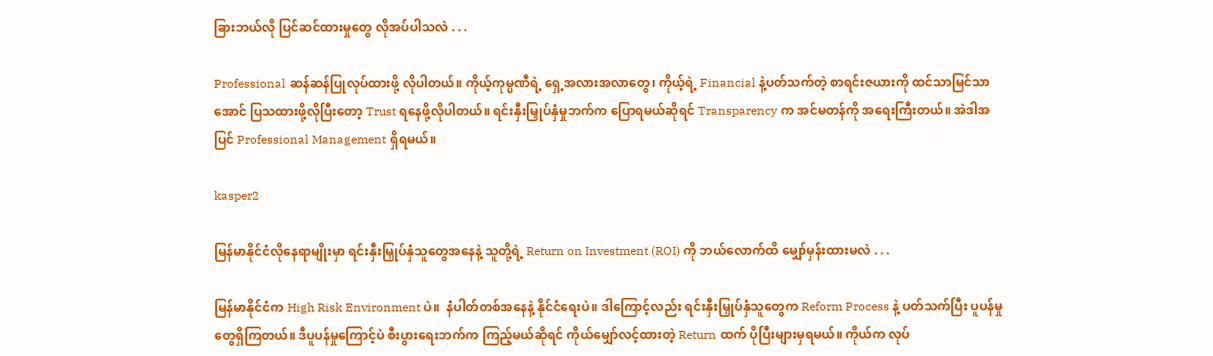ခြားဘယ်လို ပြင်ဆင်ထားမှုတွေ လိုအပ်ပါသလဲ . . .

Professional ဆန်ဆန်ပြုလုပ်ထားဖို့ လိုပါတယ်။ ကိုယ့်ကုမ္ပဏီရဲ့ ရှေ့အလားအလာတွေ၊ ကိုယ့်ရဲ့ Financial နဲ့ပတ်သက်တဲ့ စာရင်းဇယားကို ထင်သာမြင်သာအောင် ပြသထားဖို့လိုပြီးတော့ Trust ရနေဖို့လိုပါတယ်။ ရင်းနှီးမြှုပ်နှံမှုဘက်က ပြောရမယ်ဆိုရင် Transparency က အင်မတန်ကို အရေးကြီးတယ်။ အဲဒါအပြင် Professional Management ရှိရမယ်။

kasper2

မြန်မာနိုင်ငံလိုနေရာမျိုးမှာ ရင်းနှီးမြှုပ်နှံသူတွေအနေနဲ့ သူတို့ရဲ့ Return on Investment (ROI) ကို ဘယ်လောက်ထိ မျှော်မှန်းထားမလဲ . . .

မြန်မာနိုင်ငံက High Risk Environment ပဲ။  နံပါတ်တစ်အနေနဲ့ နိုင်ငံရေးပဲ။ ဒါကြောင့်လည်း ရင်းနှီးမြှုပ်နှံသူတွေက Reform Process နဲ့ ပတ်သက်ပြီး ပူပန်မှုတွေရှိကြတယ်။ ဒီပူပန်မှုကြောင့်ပဲ စီးပွားရေးဘက်က ကြည့်မယ်ဆိုရင် ကိုယ်မျှော်လင့်ထားတဲ့ Return ထက် ပိုပြီးများမှရမယ်။ ကိုယ်က လုပ်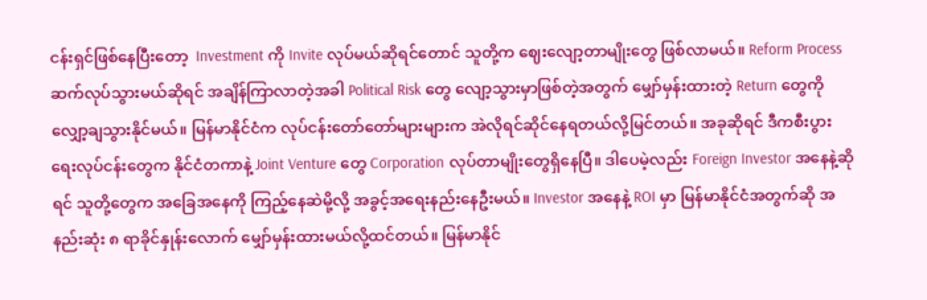ငန်းရှင်ဖြစ်နေပြီးတော့  Investment ကို Invite လုပ်မယ်ဆိုရင်တောင် သူတို့က ဈေးလျော့တာမျိုးတွေ ဖြစ်လာမယ်။ Reform Process ဆက်လုပ်သွားမယ်ဆိုရင် အချိန်ကြာလာတဲ့အခါ Political Risk တွေ လျော့သွားမှာဖြစ်တဲ့အတွက် မျှော်မှန်းထားတဲ့ Return တွေကို လျှော့ချသွားနိုင်မယ်။ မြန်မာနိုင်ငံက လုပ်ငန်းတော်တော်များများက အဲလိုရင်ဆိုင်နေရတယ်လို့မြင်တယ်။ အခုဆိုရင် ဒီကစီးပွားရေးလုပ်ငန်းတွေက နိုင်ငံတကာနဲ့ Joint Venture တွေ Corporation လုပ်တာမျိုးတွေရှိနေပြီ။ ဒါပေမဲ့လည်း Foreign Investor အနေနဲ့ဆိုရင် သူတို့တွေက အခြေအနေကို ကြည့်နေဆဲမို့လို့ အခွင့်အရေးနည်းနေဦးမယ်။ Investor အနေနဲ့ ROI မှာ မြန်မာနိုင်ငံအတွက်ဆို အနည်းဆုံး ၈ ရာခိုင်နှုန်းလောက် မျှော်မှန်းထားမယ်လို့ထင်တယ်။ မြန်မာနိုင်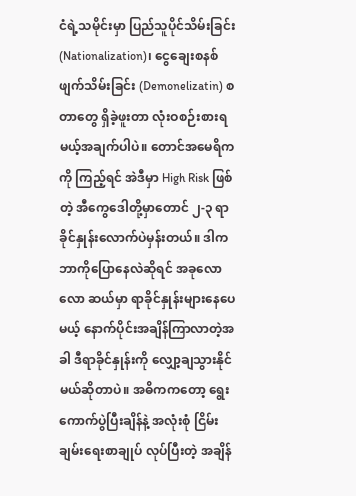ငံရဲ့သမိုင်းမှာ ပြည်သူပိုင်သိမ်းခြင်း(Nationalization)၊ ငွေချေးစနစ် ဖျက်သိမ်းခြင်း (Demonelizatin) စတာတွေ ရှိခဲ့ဖူးတာ လုံးဝစဉ်းစားရမယ့်အချက်ပါပဲ။ တောင်အမေရိကကို ကြည့်ရင် အဲဒီမှာ High Risk ဖြစ်တဲ့ အီကွေဒေါတို့မှာတောင် ၂-၃ ရာခိုင်နှုန်းလောက်ပဲမှန်းတယ်။ ဒါက ဘာကိုပြောနေလဲဆိုရင် အခုလောလော ဆယ်မှာ ရာခိုင်နှုန်းများနေပေမယ့် နောက်ပိုင်းအချိန်ကြာလာတဲ့အခါ ဒီရာခိုင်နှုန်းကို လျှော့ချသွားနိုင်မယ်ဆိုတာပဲ။ အဓိကကတော့ ရွေးကောက်ပွဲပြီးချိန်နဲ့ အလုံးစုံ ငြိမ်းချမ်းရေးစာချုပ် လုပ်ပြီးတဲ့ အချိန်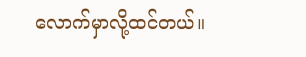လောက်မှာလို့ထင်တယ်။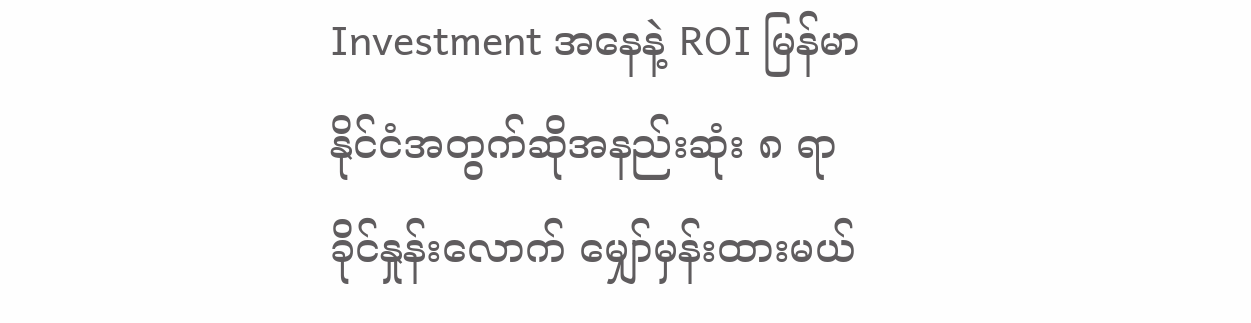Investment အနေနဲ့ ROI မြန်မာနိုင်ငံအတွက်ဆိုအနည်းဆုံး ၈ ရာခိုင်နှုန်းလောက် မျှော်မှန်းထားမယ်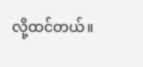လို့ထင်တယ်။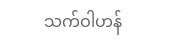သက်ဝါဟန်